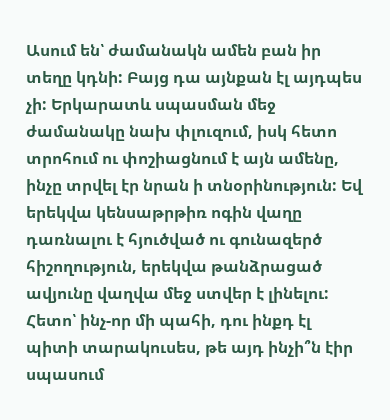Ասում են՝ ժամանակն ամեն բան իր տեղը կդնի: Բայց դա այնքան էլ այդպես չի: Երկարատև սպասման մեջ ժամանակը նախ փլուզում, իսկ հետո տրոհում ու փոշիացնում է այն ամենը, ինչը տրվել էր նրան ի տնօրինություն: Եվ երեկվա կենսաթրթիռ ոգին վաղը դառնալու է հյուծված ու գունազերծ հիշողություն, երեկվա թանձրացած ավյունը վաղվա մեջ ստվեր է լինելու:
Հետո՝ ինչ-որ մի պահի, դու ինքդ էլ պիտի տարակուսես, թե այդ ինչի՞ն էիր սպասում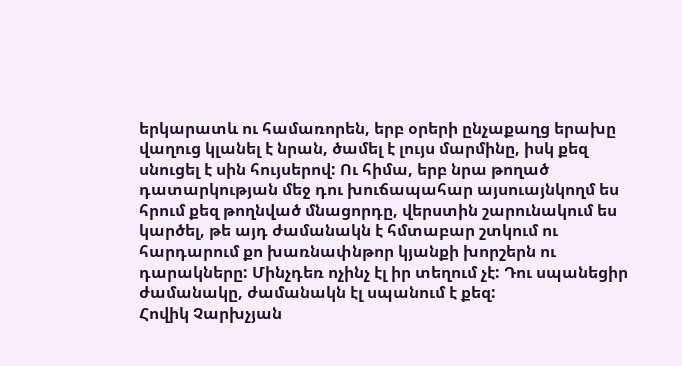երկարատև ու համառորեն, երբ օրերի ընչաքաղց երախը վաղուց կլանել է նրան, ծամել է լույս մարմինը, իսկ քեզ սնուցել է սին հույսերով: Ու հիմա, երբ նրա թողած դատարկության մեջ դու խուճապահար այսուայնկողմ ես հրում քեզ թողնված մնացորդը, վերստին շարունակում ես կարծել, թե այդ ժամանակն է հմտաբար շտկում ու հարդարում քո խառնափնթոր կյանքի խորշերն ու դարակները: Մինչդեռ ոչինչ էլ իր տեղում չէ: Դու սպանեցիր ժամանակը, ժամանակն էլ սպանում է քեզ:
Հովիկ Չարխչյան